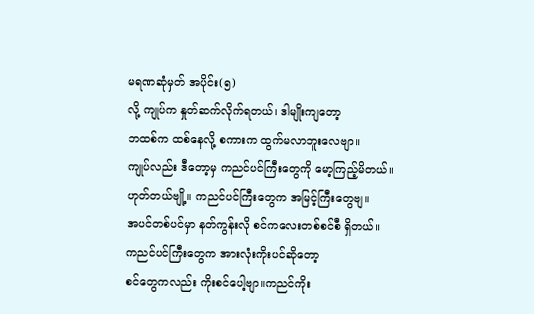မရဏဆုံမှတ် အပိုင်း(၅)
လို့ ကျုပ်က နှုတ်ဆက်လိုက်ရတယ်၊ ဒါမျိုးကျတော့
ဘထစ်က ထစ်နေလို့ စကားက ထွက်မလာဘူးလေဗျာ။
ကျုပ်လည်း ဒီတော့မှ ကညင်ပင်ကြီးတွေကို မော့ကြည့်မိတယ်။
ဟုတ်တယ်ဗျို့။ ကညင်ပင်ကြီးတွေက အမြင့်ကြီးတွေဗျ။
အပင်တစ်ပင်မှာ နတ်ကွန်းလို စင်ကလေးတစ်စင်စီ ရှိတယ်။
ကညင်ပင်ကြီးတွေက အားလုံးကိုးပင်ဆိုတော့
စင်တွေကလည်း ကိုးစင်ပေါ့ဗျာ။ကညင်ကိုး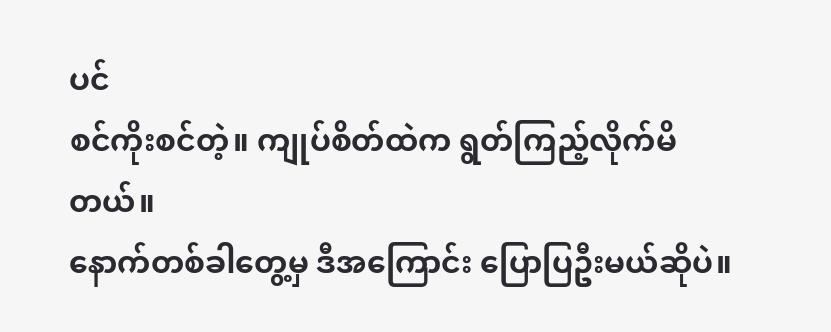ပင်
စင်ကိုးစင်တဲ့။ ကျုပ်စိတ်ထဲက ရွတ်ကြည့်လိုက်မိတယ်။
နောက်တစ်ခါတွေ့မှ ဒီအကြောင်း ပြောပြဦးမယ်ဆိုပဲ။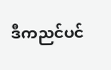ဒီကညင်ပင်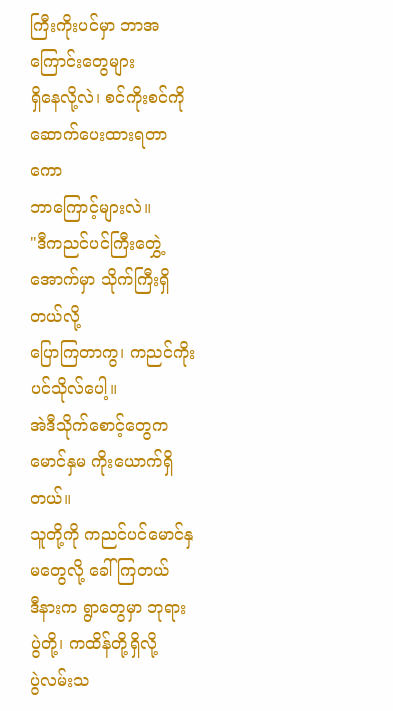ကြီးကိုးပင်မှာ ဘာအကြောင်းတွေများ
ရှိနေလို့လဲ၊ စင်ကိုးစင်ကို ဆောက်ပေးထားရတာကော
ဘာကြောင့်များလဲ။
"ဒီကညင်ပင်ကြီးတွှေဲ့အောက်မှာ သိုက်ကြီးရှိတယ်လို့
ပြောကြတာကွ၊ ကညင်ကိုးပင်သိုလ်ပေါ့။
အဲဒီသိုက်စောင့်တွေက မောင်နှမ ကိုးယောက်ရှိတယ်။
သူတို့ကို ကညင်ပင်မောင်နှမတွေလို့ ခေါ်ကြတယ်
ဒီနားက ရွာတွေမှာ ဘုရားပွဲတို့၊ ကထိန်တို့ရှိလို့
ပွဲလမ်းသ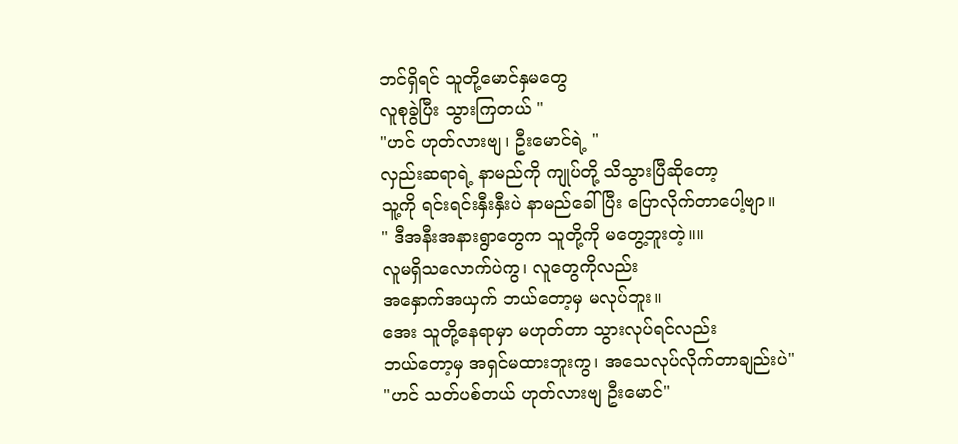ဘင်ရှိရင် သူတို့မောင်နှမတွေ
လူစုခွဲပြီး သွားကြတယ် "
"ဟင် ဟုတ်လားဗျ၊ ဦးမောင်ရဲ့ "
လှည်းဆရာရဲ့ နာမည်ကို ကျုပ်တို့ သိသွားပြီဆိုတော့
သူ့ကို ရင်းရင်းနှီးနှီးပဲ နာမည်ခေါ်ပြီး ပြောလိုက်တာပေါ့ဗျာ။
" ဒီအနီးအနားရွာတွေက သူတို့ကို မတွေ့ဘူးတဲ့။။
လူမရှိသလောက်ပဲကွ၊ လူတွေကိုလည်း
အနှောက်အယှက် ဘယ်တော့မှ မလုပ်ဘူး။
အေး သူတို့နေရာမှာ မဟုတ်တာ သွားလုပ်ရင်လည်း
ဘယ်တော့မှ အရှင်မထားဘူးကွ၊ အသေလုပ်လိုက်တာချည်းပဲ"
"ဟင် သတ်ပစ်တယ် ဟုတ်လားဗျ ဦးမောင်"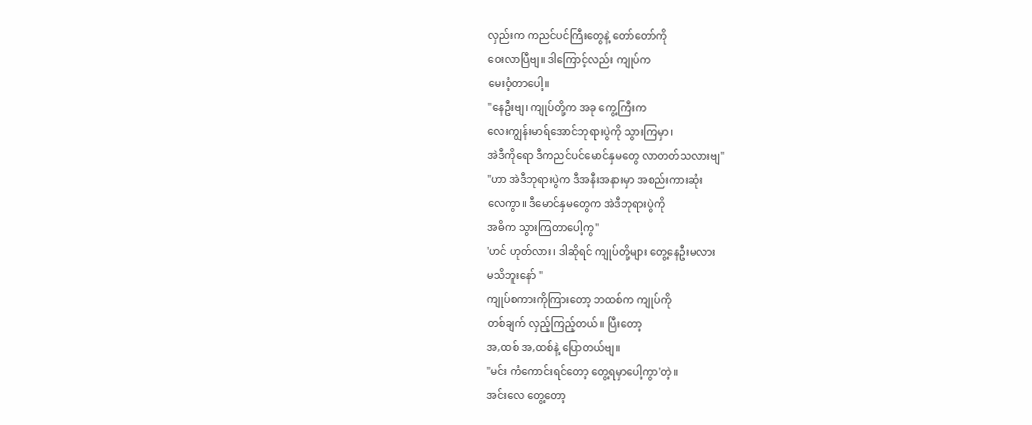လှည်းက ကညင်ပင်ကြီးတွေနဲ့ တော်တော်ကို
ဝေးလာပြီဗျ။ ဒါကြောင့်လည်း ကျုပ်က
မေးဝံ့တာပေါ့။
"နေဦးဗျ၊ ကျုပ်တို့က အခု ကွေ့ကြီးက
လေးကျွန်းမာရ်အောင်ဘုရားပွဲကို သွားကြမှာ၊
အဲဒီကိုရော ဒီကညင်ပင်မောင်နှမတွေ လာတတ်သလားဗျ"
"ဟာ အဲဒီဘုရားပွဲက ဒီအနီးအနားမှာ အစည်းကားဆုံး
လေကွာ။ ဒီမောင်နှမတွေက အဲဒီဘုရားပွဲကို
အဓိက သွားကြတာပေါ့ကွ"
'ဟင် ဟုတ်လား၊ ဒါဆိုရင် ကျုပ်တို့များ တွေ့နေဦးမလား
မသိဘူးနော် "
ကျုပ်စကားကိုကြားတော့ ဘထစ်က ကျုပ်ကို
တစ်ချက် လှည့်ကြည့်တယ်။ ပြီးတော့
အ,ထစ် အ,ထစ်နဲ့ ပြောတယ်ဗျ။
"မင်း ကံကောင်းရင်တော့ တွေ့ရမှာပေါ့ကွာ'တဲ့။
အင်းလေ တွေ့တော့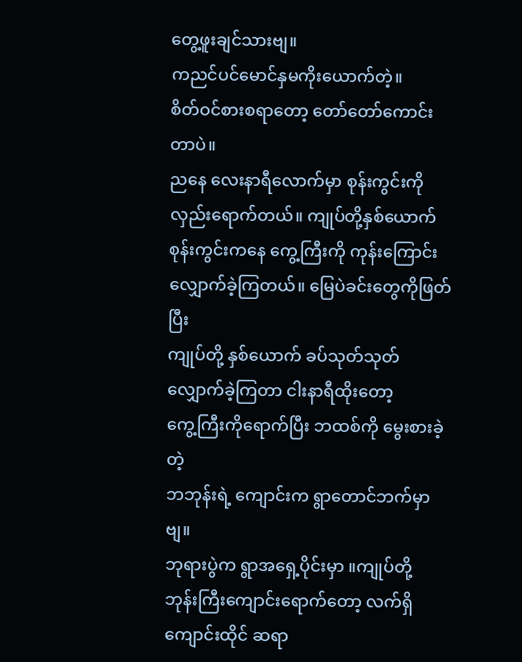တွေ့ဖူးချင်သားဗျ။
ကညင်ပင်မောင်နှမကိုးယောက်တဲ့။
စိတ်ဝင်စားစရာတော့ တော်တော်ကောင်းတာပဲ။
ညနေ လေးနာရီလောက်မှာ စုန်းကွင်းကို
လှည်းရောက်တယ်။ ကျုပ်တို့နှစ်ယောက်
စုန်းကွင်းကနေ ကွေ့ကြီးကို ကုန်းကြောင်း
လျှောက်ခဲ့ကြတယ်။ မြေပဲခင်းတွေကိုဖြတ်ပြီး
ကျုပ်တို့ နှစ်ယောက် ခပ်သုတ်သုတ်
လျှောက်ခဲ့ကြတာ ငါးနာရီထိုးတော့
ကွေ့ကြီးကိုရောက်ပြီး ဘထစ်ကို မွေးစားခဲ့တဲ့
ဘဘုန်းရဲ့ ကျောင်းက ရွာတောင်ဘက်မှာဗျ။
ဘုရားပွဲက ရွာအရှေ့ပိုင်းမှာ ။ကျုပ်တို့
ဘုန်းကြီးကျောင်းရောက်တော့ လက်ရှိ
ကျောင်းထိုင် ဆရာ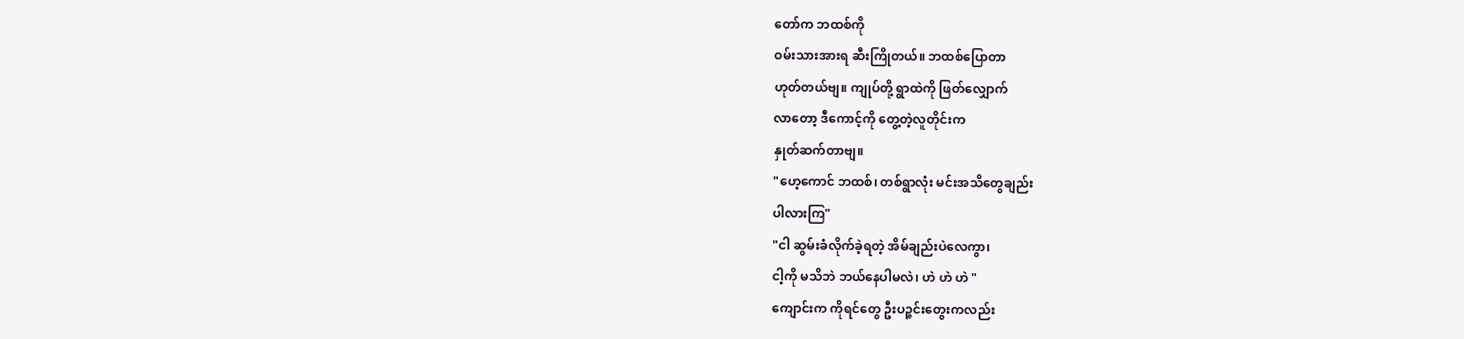တော်က ဘထစ်ကို
ဝမ်းသားအားရ ဆီးကြိုတယ်။ ဘထစ်ပြောတာ
ဟုတ်တယ်ဗျ။ ကျုပ်တို့ ရွာထဲကို ဖြတ်လျှောက်
လာတော့ ဒီကောင့်ကို တွေ့တဲ့လူတိုင်းက
နှုတ်ဆက်တာဗျ။
"ဟေ့ကောင် ဘထစ်၊ တစ်ရွာလုံး မင်းအသိတွေချည်း
ပါလားကြ"
"ငါ ဆွမ်းခံလိုက်ခဲ့ရတဲ့ အိမ်ချည်းပဲလေကွာ၊
ငါ့ကို မသိဘဲ ဘယ်နေပါမလဲ၊ ဟဲ ဟဲ ဟဲ "
ကျောင်းက ကိုရင်တွေ ဦးပဉ္ဇင်းတွေးကလည်း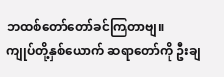ဘထစ်တော်တော်ခင်ကြတာဗျ။
ကျုပ်တို့နှစ်ယောက် ဆရာတော်ကို ဦးချ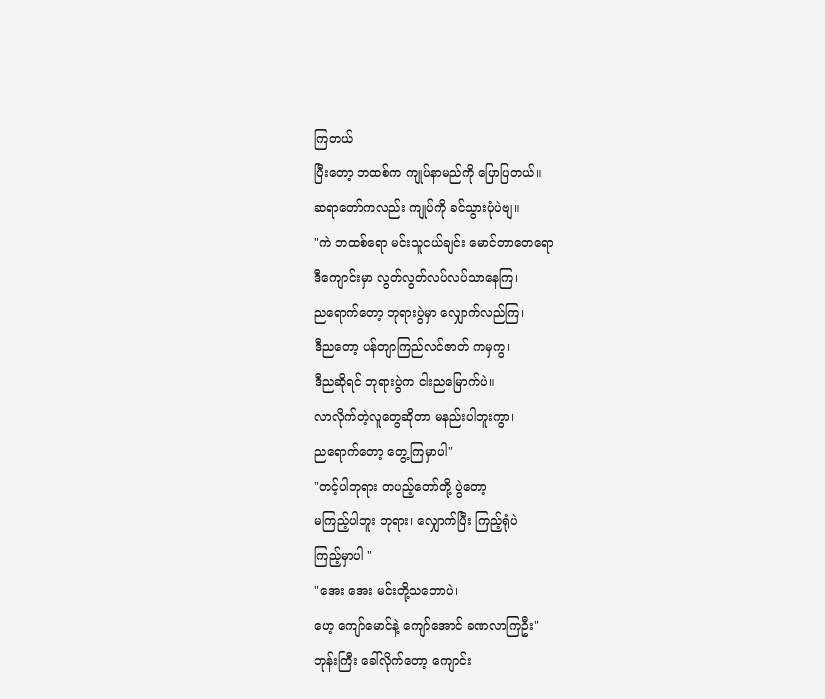ကြတယ်
ပြီးတော့ ဘထစ်က ကျုပ်နာမည်ကို ပြောပြတယ်။
ဆရာတော်ကလည်း ကျုပ်ကို ခင်သွားပုံပဲဗျ။
"ကဲ ဘထစ်ရော မင်းသူငယ်ချင်း မောင်တာတေရော
ဒီကျောင်းမှာ လွတ်လွတ်လပ်လပ်သာနေကြ၊
ညရောက်တော့ ဘုရားပွဲမှာ လျှောက်လည်ကြ၊
ဒီညတော့ ပန်တျာကြည်လင်ဇာတ် ကမှကွ၊
ဒီညဆိုရင် ဘုရားပွဲက ငါးညမြောက်ပဲ။
လာလိုက်တဲ့လူတွေဆိုတာ မနည်းပါဘူးကွာ၊
ညရောက်တော့ တွေ့ကြမှာပါ"
"တင့်ပါဘုရား တပည့်တော်တို့ ပွဲတော့
မကြည့်ပါဘူး ဘုရား၊ လျှောက်ပြီး ကြည့်ရုံပဲ
ကြည့်မှာပါ "
"အေး အေး မင်းတို့သဘောပဲ၊
ဟေ့ ကျော်မောင်နဲ့ ကျော်အောင် ခဏလာကြဦး"
ဘုန်းကြီး ခေါ်လိုက်တော့ ကျောင်း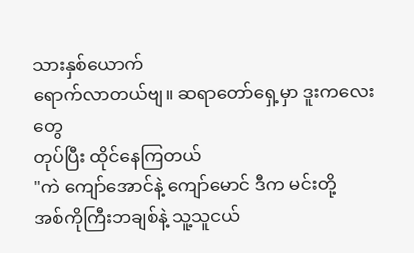သားနှစ်ယောက်
ရောက်လာတယ်ဗျ။ ဆရာတော်ရှေ့မှာ ဒူးကလေးတွေ
တုပ်ပြီး ထိုင်နေကြတယ်
"ကဲ ကျော်အောင်နဲ့ ကျော်မောင် ဒီက မင်းတို့
အစ်ကိုကြီးဘချစ်နဲ့ သူ့သူငယ်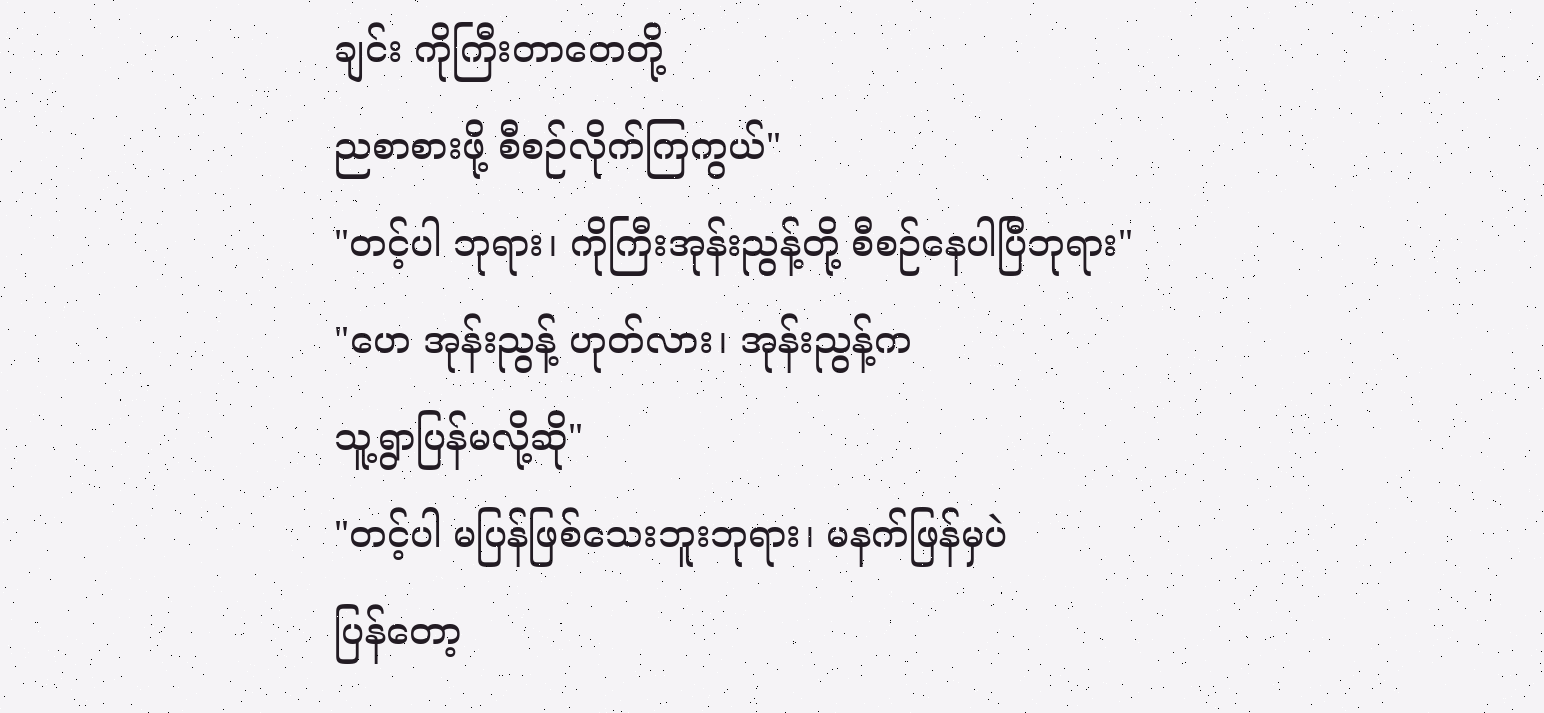ချင်း ကိုကြီးတာတေတို့
ညစာစားဖို့ စီစဉ်လိုက်ကြကွယ်"
"တင့်ပါ ဘုရား၊ ကိုကြီးအုန်းညွန့်တို့ စီစဉ်နေပါပြီဘုရား"
"ဟေ အုန်းညွန့် ဟုတ်လား၊ အုန်းညွန့်က
သူ့ရွာပြန်မလို့ဆို"
"တင့်ပါ မပြန်ဖြစ်သေးဘူးဘုရား၊ မနက်ဖြန်မှပဲ
ပြန်တော့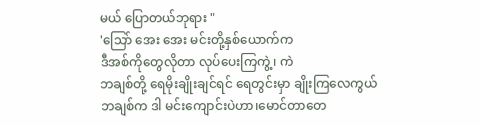မယ် ပြောတယ်ဘုရား "
'သြော် အေး အေး မင်းတို့နှစ်ယောက်က
ဒီအစ်ကိုတွေလိုတာ လုပ်ပေးကြကွဲ့၊ ကဲ
ဘချစ်တို့ ရေမိုးချိုးချင်ရင် ရေတွင်းမှာ ချိုးကြလေကွယ်
ဘချစ်က ဒါ မင်းကျောင်းပဲဟာ၊မောင်တာတေ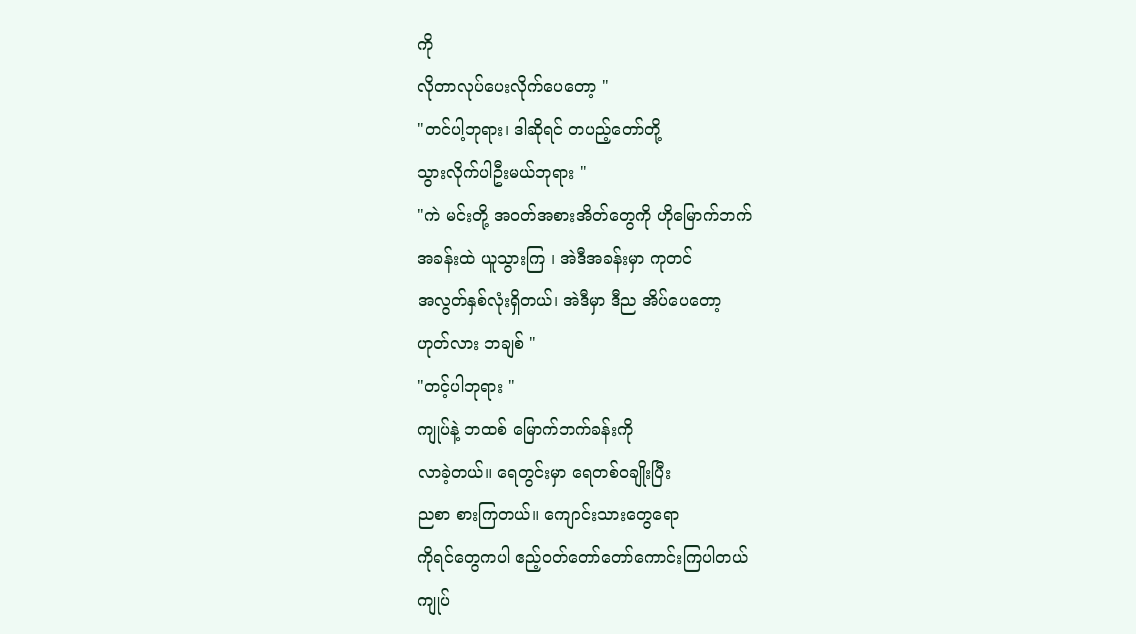ကို
လိုတာလုပ်ပေးလိုက်ပေတော့ "
"တင်ပါ့ဘုရား၊ ဒါဆိုရင် တပည့်တော်တို့
သွားလိုက်ပါဦးမယ်ဘုရား "
"ကဲ မင်းတို့ အဝတ်အစားအိတ်တွေကို ဟိုမြောက်ဘက်
အခန်းထဲ ယူသွားကြ ၊ အဲဒီအခန်းမှာ ကုတင်
အလွတ်နှစ်လုံးရှိတယ်၊ အဲဒီမှာ ဒီည အိပ်ပေတော့
ဟုတ်လား ဘချစ် "
"တင့်ပါဘုရား "
ကျုပ်နဲ့ ဘထစ် မြောက်ဘက်ခန်းကို
လာခဲ့တယ်။ ရေတွင်းမှာ ရေတစ်ဝချိုးပြီး
ညစာ စားကြတယ်။ ကျောင်းသားတွေရော
ကိုရင်တွေကပါ ဧည့်ဝတ်တော်တော်ကောင်းကြပါတယ်
ကျုပ်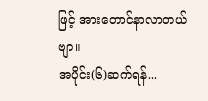ဖြင့် အားတောင်နာလာတယ်ဗျာ။
အပိုင်း(၆)ဆက်ရန်...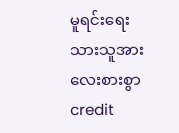မူရင်းရေးသားသူအား လေးစားစွာ credit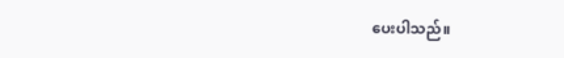ပေးပါသည်။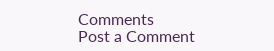Comments
Post a Comment